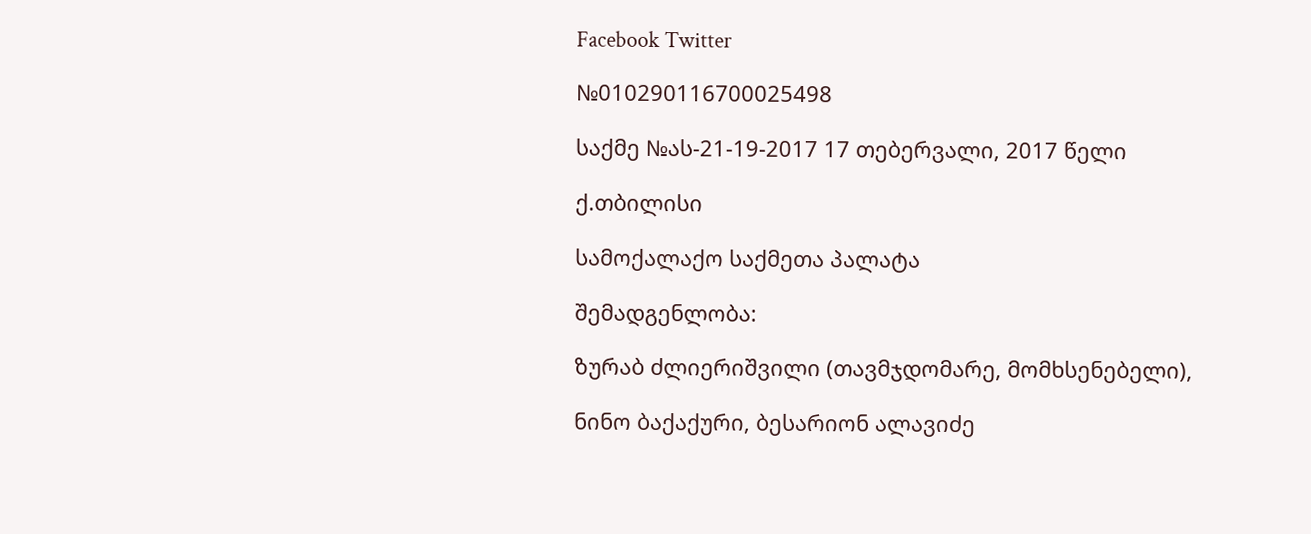Facebook Twitter

№010290116700025498

საქმე №ას-21-19-2017 17 თებერვალი, 2017 წელი

ქ.თბილისი

სამოქალაქო საქმეთა პალატა

შემადგენლობა:

ზურაბ ძლიერიშვილი (თავმჯდომარე, მომხსენებელი),

ნინო ბაქაქური, ბესარიონ ალავიძე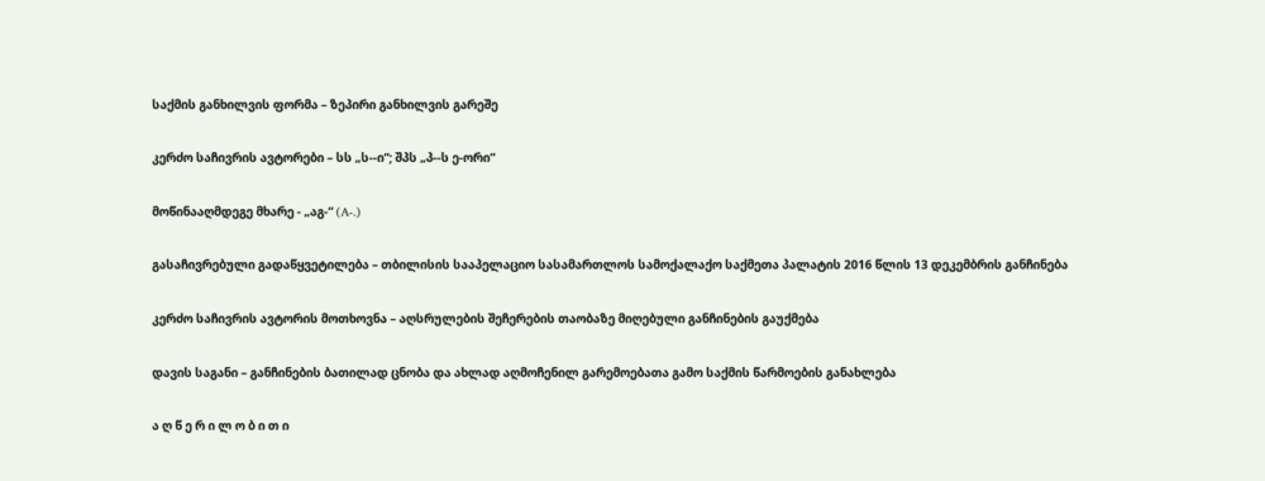საქმის განხილვის ფორმა – ზეპირი განხილვის გარეშე

კერძო საჩივრის ავტორები – სს „ს--ი“; შპს „პ--ს ე-ორი“

მოწინააღმდეგე მხარე - „აგ-“ (A-.)

გასაჩივრებული გადაწყვეტილება – თბილისის სააპელაციო სასამართლოს სამოქალაქო საქმეთა პალატის 2016 წლის 13 დეკემბრის განჩინება

კერძო საჩივრის ავტორის მოთხოვნა – აღსრულების შეჩერების თაობაზე მიღებული განჩინების გაუქმება

დავის საგანი – განჩინების ბათილად ცნობა და ახლად აღმოჩენილ გარემოებათა გამო საქმის წარმოების განახლება

ა ღ წ ე რ ი ლ ო ბ ი თ ი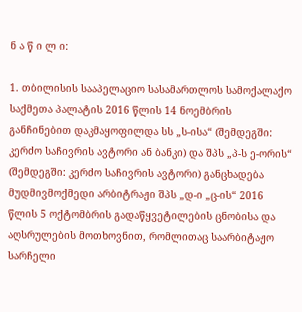ნ ა წ ი ლ ი:

1. თბილისის სააპელაციო სასამართლოს სამოქალაქო საქმეთა პალატის 2016 წლის 14 ნოემბრის განჩინებით დაკმაყოფილდა სს „ს-ისა“ (შემდეგში: კერძო საჩივრის ავტორი ან ბანკი) და შპს „პ-ს ე-ორის“ (შემდეგში: კერძო საჩივრის ავტორი) განცხადება მუდმივმოქმედი არბიტრაჟი შპს „დ-ი „ც-ის“ 2016 წლის 5 ოქტომბრის გადაწყვეტილების ცნობისა და აღსრულების მოთხოვნით, რომლითაც საარბიტაჟო სარჩელი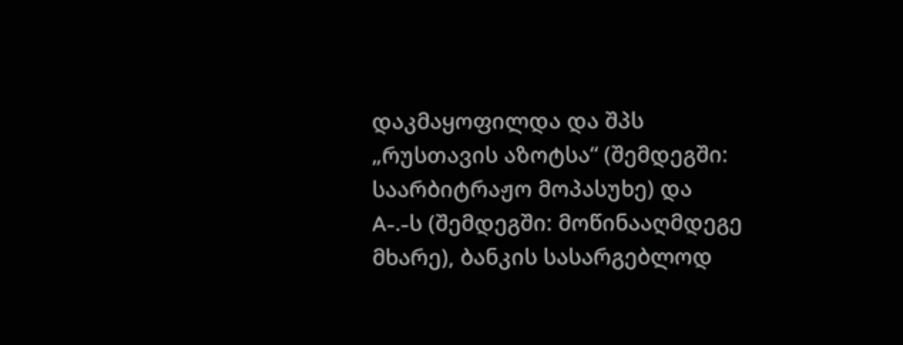დაკმაყოფილდა და შპს „რუსთავის აზოტსა“ (შემდეგში: საარბიტრაჟო მოპასუხე) და A-.-ს (შემდეგში: მოწინააღმდეგე მხარე), ბანკის სასარგებლოდ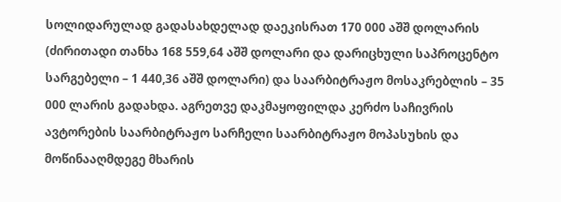სოლიდარულად გადასახდელად დაეკისრათ 170 000 აშშ დოლარის (ძირითადი თანხა 168 559,64 აშშ დოლარი და დარიცხული საპროცენტო სარგებელი – 1 440,36 აშშ დოლარი) და საარბიტრაჟო მოსაკრებლის – 35 000 ლარის გადახდა. აგრეთვე დაკმაყოფილდა კერძო საჩივრის ავტორების საარბიტრაჟო სარჩელი საარბიტრაჟო მოპასუხის და მოწინააღმდეგე მხარის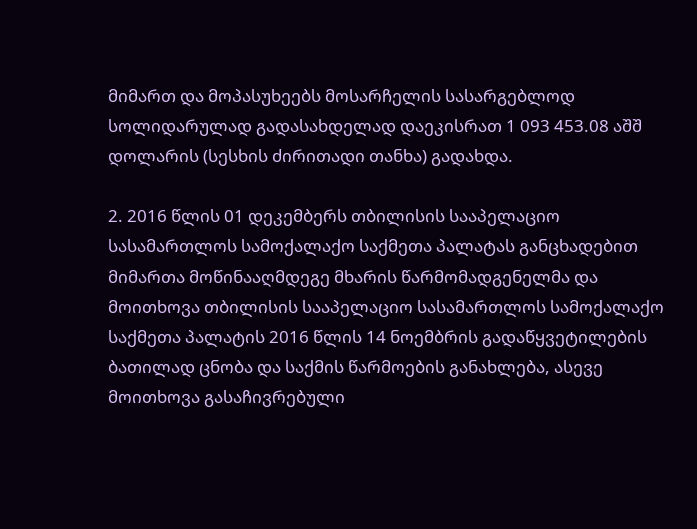მიმართ და მოპასუხეებს მოსარჩელის სასარგებლოდ სოლიდარულად გადასახდელად დაეკისრათ 1 093 453.08 აშშ დოლარის (სესხის ძირითადი თანხა) გადახდა.

2. 2016 წლის 01 დეკემბერს თბილისის სააპელაციო სასამართლოს სამოქალაქო საქმეთა პალატას განცხადებით მიმართა მოწინააღმდეგე მხარის წარმომადგენელმა და მოითხოვა თბილისის სააპელაციო სასამართლოს სამოქალაქო საქმეთა პალატის 2016 წლის 14 ნოემბრის გადაწყვეტილების ბათილად ცნობა და საქმის წარმოების განახლება, ასევე მოითხოვა გასაჩივრებული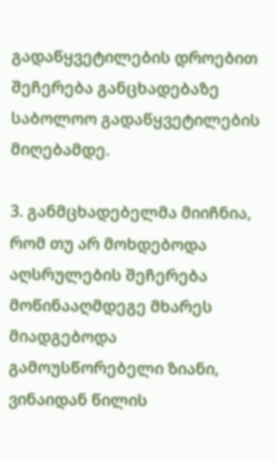გადაწყვეტილების დროებით შეჩერება განცხადებაზე საბოლოო გადაწყვეტილების მიღებამდე.

3. განმცხადებელმა მიიჩნია, რომ თუ არ მოხდებოდა აღსრულების შეჩერება მოწინააღმდეგე მხარეს მიადგებოდა გამოუსწორებელი ზიანი, ვინაიდან წილის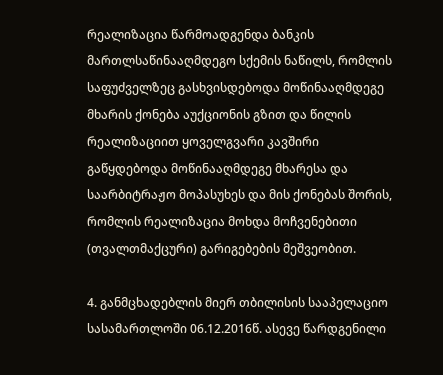რეალიზაცია წარმოადგენდა ბანკის მართლსაწინააღმდეგო სქემის ნაწილს, რომლის საფუძველზეც გასხვისდებოდა მოწინააღმდეგე მხარის ქონება აუქციონის გზით და წილის რეალიზაციით ყოველგვარი კავშირი გაწყდებოდა მოწინააღმდეგე მხარესა და საარბიტრაჟო მოპასუხეს და მის ქონებას შორის, რომლის რეალიზაცია მოხდა მოჩვენებითი (თვალთმაქცური) გარიგებების მეშვეობით.

4. განმცხადებლის მიერ თბილისის სააპელაციო სასამართლოში 06.12.2016წ. ასევე წარდგენილი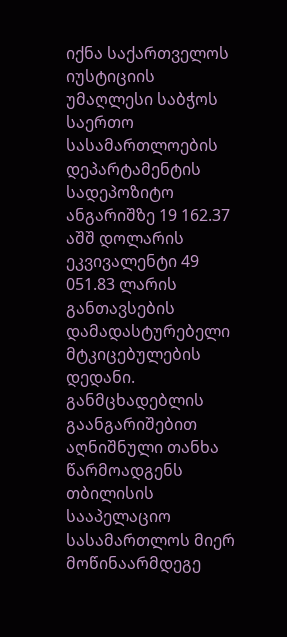იქნა საქართველოს იუსტიციის უმაღლესი საბჭოს საერთო სასამართლოების დეპარტამენტის სადეპოზიტო ანგარიშზე 19 162.37 აშშ დოლარის ეკვივალენტი 49 051.83 ლარის განთავსების დამადასტურებელი მტკიცებულების დედანი. განმცხადებლის გაანგარიშებით აღნიშნული თანხა წარმოადგენს თბილისის სააპელაციო სასამართლოს მიერ მოწინაარმდეგე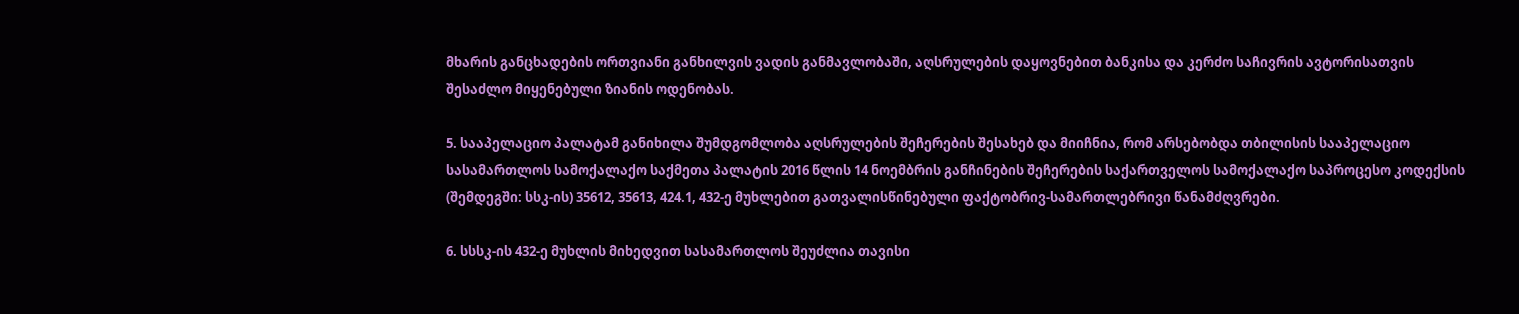მხარის განცხადების ორთვიანი განხილვის ვადის განმავლობაში, აღსრულების დაყოვნებით ბანკისა და კერძო საჩივრის ავტორისათვის შესაძლო მიყენებული ზიანის ოდენობას.

5. სააპელაციო პალატამ განიხილა შუმდგომლობა აღსრულების შეჩერების შესახებ და მიიჩნია, რომ არსებობდა თბილისის სააპელაციო სასამართლოს სამოქალაქო საქმეთა პალატის 2016 წლის 14 ნოემბრის განჩინების შეჩერების საქართველოს სამოქალაქო საპროცესო კოდექსის (შემდეგში: სსკ-ის) 35612, 35613, 424.1, 432-ე მუხლებით გათვალისწინებული ფაქტობრივ-სამართლებრივი წანამძღვრები.

6. სსსკ-ის 432-ე მუხლის მიხედვით სასამართლოს შეუძლია თავისი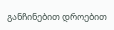განჩინებით დროებით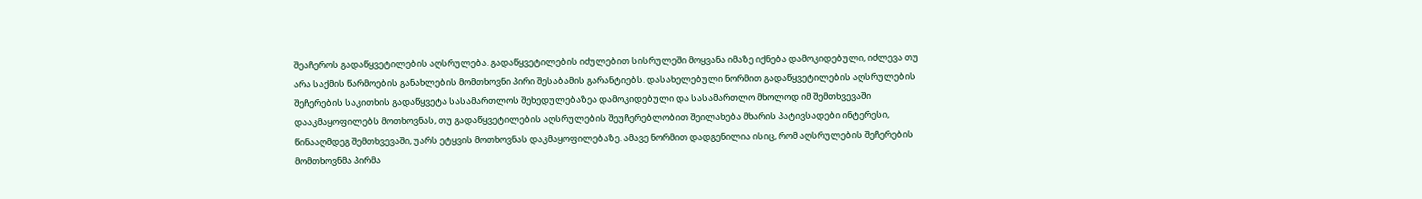შეაჩეროს გადაწყვეტილების აღსრულება. გადაწყვეტილების იძულებით სისრულეში მოყვანა იმაზე იქნება დამოკიდებული, იძლევა თუ არა საქმის წარმოების განახლების მომთხოვნი პირი შესაბამის გარანტიებს. დასახელებული ნორმით გადაწყვეტილების აღსრულების შეჩერების საკითხის გადაწყვეტა სასამართლოს შეხედულებაზეა დამოკიდებული და სასამართლო მხოლოდ იმ შემთხვევაში დააკმაყოფილებს მოთხოვნას, თუ გადაწყვეტილების აღსრულების შეუჩერებლობით შეილახება მხარის პატივსადები ინტერესი, წინააღმდეგ შემთხვევაში, უარს ეტყვის მოთხოვნას დაკმაყოფილებაზე. ამავე ნორმით დადგენილია ისიც, რომ აღსრულების შეჩერების მომთხოვნმა პირმა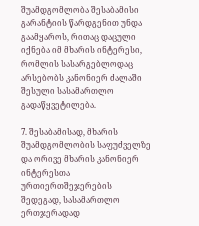შუამდგომლობა შესაბამისი გარანტიის წარდგენით უნდა გაამყაროს, რითაც დაცული იქნება იმ მხარის ინტერესი, რომლის სასარგებლოდაც არსებობს კანონიერ ძალაში შესული სასამართლო გადაწყვეტილება.

7. შესაბამისად, მხარის შუამდგომლობის საფუძველზე და ორივე მხარის კანონიერ ინტერესთა ურთიერთშეჯერების შედეგად, სასამართლო ერთჯერადად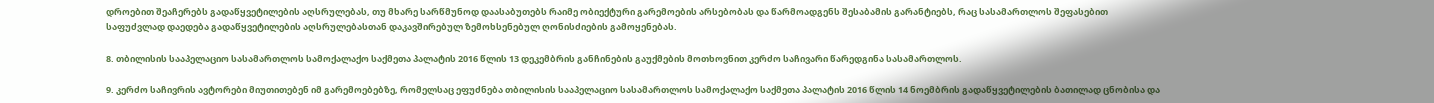დროებით შეაჩერებს გადაწყვეტილების აღსრულებას, თუ მხარე სარწმუნოდ დაასაბუთებს რაიმე ობიექტური გარემოების არსებობას და წარმოადგენს შესაბამის გარანტიებს, რაც სასამართლოს შეფასებით საფუძვლად დაედება გადაწყვეტილების აღსრულებასთან დაკავშირებულ ზემოხსენებულ ღონისძიების გამოყენებას.

8. თბილისის სააპელაციო სასამართლოს სამოქალაქო საქმეთა პალატის 2016 წლის 13 დეკემბრის განჩინების გაუქმების მოთხოვნით კერძო საჩივარი წარედგინა სასამართლოს.

9. კერძო საჩივრის ავტორები მიუთითებენ იმ გარემოებებზე, რომელსაც ეფუძნება თბილისის სააპელაციო სასამართლოს სამოქალაქო საქმეთა პალატის 2016 წლის 14 ნოემბრის გადაწყვეტილების ბათილად ცნობისა და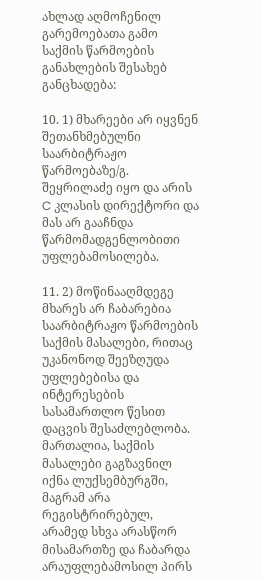ახლად აღმოჩენილ გარემოებათა გამო საქმის წარმოების განახლების შესახებ განცხადება:

10. 1) მხარეები არ იყვნენ შეთანხმებულნი საარბიტრაჟო წარმოებაზე/გ. შეყრილაძე იყო და არის C კლასის დირექტორი და მას არ გააჩნდა წარმომადგენლობითი უფლებამოსილება.

11. 2) მოწინააღმდეგე მხარეს არ ჩაბარებია საარბიტრაჟო წარმოების საქმის მასალები, რითაც უკანონოდ შეეზღუდა უფლებებისა და ინტერესების სასამართლო წესით დაცვის შესაძლებლობა. მართალია, საქმის მასალები გაგზავნილ იქნა ლუქსემბურგში, მაგრამ არა რეგისტრირებულ, არამედ სხვა არასწორ მისამართზე და ჩაბარდა არაუფლებამოსილ პირს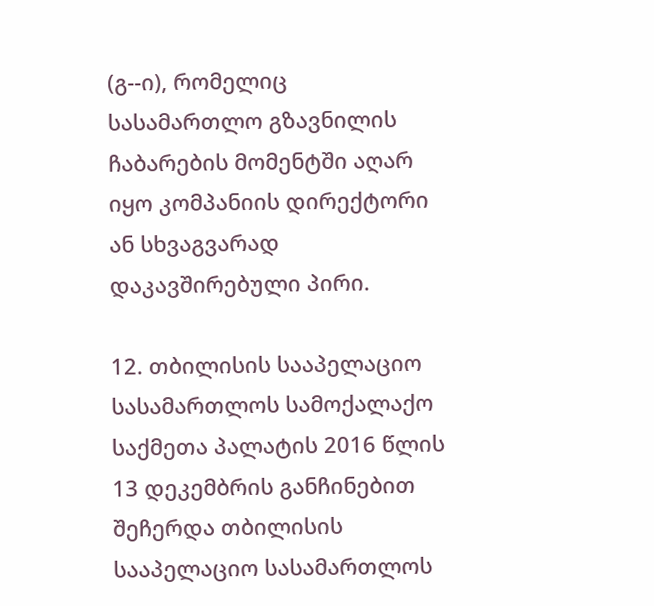(გ--ი), რომელიც სასამართლო გზავნილის ჩაბარების მომენტში აღარ იყო კომპანიის დირექტორი ან სხვაგვარად დაკავშირებული პირი.

12. თბილისის სააპელაციო სასამართლოს სამოქალაქო საქმეთა პალატის 2016 წლის 13 დეკემბრის განჩინებით შეჩერდა თბილისის სააპელაციო სასამართლოს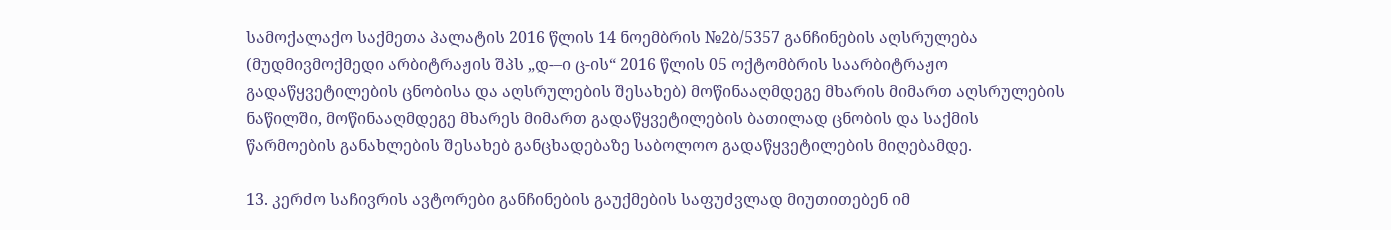სამოქალაქო საქმეთა პალატის 2016 წლის 14 ნოემბრის №2ბ/5357 განჩინების აღსრულება (მუდმივმოქმედი არბიტრაჟის შპს „დ-–ი ც-ის“ 2016 წლის 05 ოქტომბრის საარბიტრაჟო გადაწყვეტილების ცნობისა და აღსრულების შესახებ) მოწინააღმდეგე მხარის მიმართ აღსრულების ნაწილში, მოწინააღმდეგე მხარეს მიმართ გადაწყვეტილების ბათილად ცნობის და საქმის წარმოების განახლების შესახებ განცხადებაზე საბოლოო გადაწყვეტილების მიღებამდე.

13. კერძო საჩივრის ავტორები განჩინების გაუქმების საფუძვლად მიუთითებენ იმ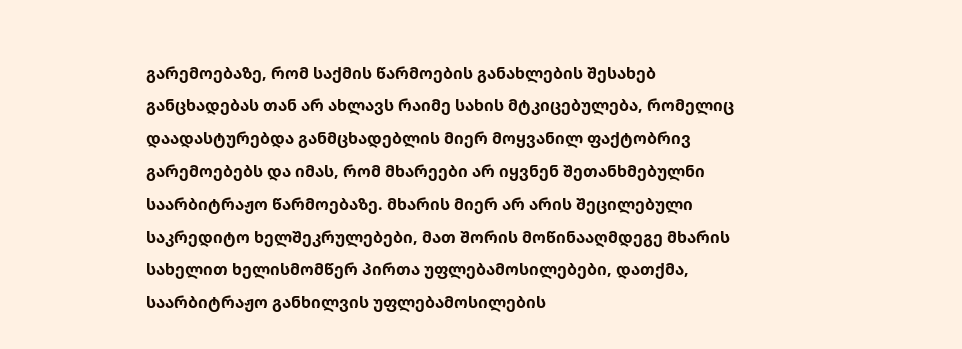გარემოებაზე, რომ საქმის წარმოების განახლების შესახებ განცხადებას თან არ ახლავს რაიმე სახის მტკიცებულება, რომელიც დაადასტურებდა განმცხადებლის მიერ მოყვანილ ფაქტობრივ გარემოებებს და იმას, რომ მხარეები არ იყვნენ შეთანხმებულნი საარბიტრაჟო წარმოებაზე. მხარის მიერ არ არის შეცილებული საკრედიტო ხელშეკრულებები, მათ შორის მოწინააღმდეგე მხარის სახელით ხელისმომწერ პირთა უფლებამოსილებები, დათქმა, საარბიტრაჟო განხილვის უფლებამოსილების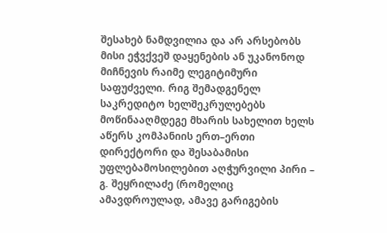შესახებ ნამდვილია და არ არსებობს მისი ეჭვქვეშ დაყენების ან უკანონოდ მიჩნევის რაიმე ლეგიტიმური საფუძველი. რიგ შემადგენელ საკრედიტო ხელშეკრულებებს მოწინააღმდეგე მხარის სახელით ხელს აწერს კომპანიის ერთ–ერთი დირექტორი და შესაბამისი უფლებამოსილებით აღჭურვილი პირი – გ. შეყრილაძე (რომელიც ამავდროულად, ამავე გარიგების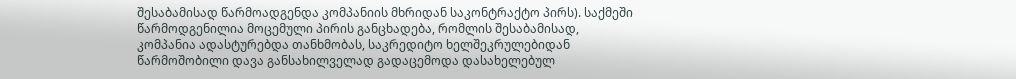შესაბამისად წარმოადგენდა კომპანიის მხრიდან საკონტრაქტო პირს). საქმეში წარმოდგენილია მოცემული პირის განცხადება, რომლის შესაბამისად, კომპანია ადასტურებდა თანხმობას, საკრედიტო ხელშეკრულებიდან წარმოშობილი დავა განსახილველად გადაცემოდა დასახელებულ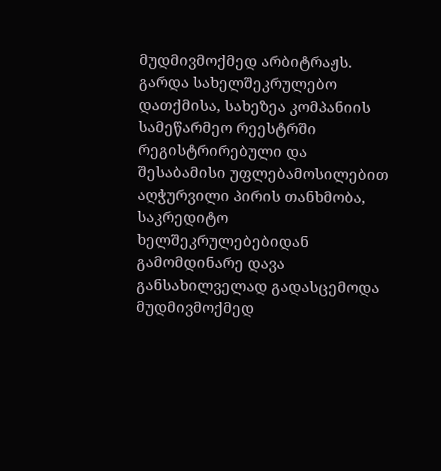მუდმივმოქმედ არბიტრაჟს. გარდა სახელშეკრულებო დათქმისა, სახეზეა კომპანიის სამეწარმეო რეესტრში რეგისტრირებული და შესაბამისი უფლებამოსილებით აღჭურვილი პირის თანხმობა, საკრედიტო ხელშეკრულებებიდან გამომდინარე დავა განსახილველად გადასცემოდა მუდმივმოქმედ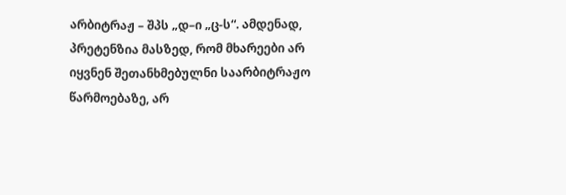არბიტრაჟ – შპს „დ–ი „ც-ს“. ამდენად, პრეტენზია მასზედ, რომ მხარეები არ იყვნენ შეთანხმებულნი საარბიტრაჟო წარმოებაზე, არ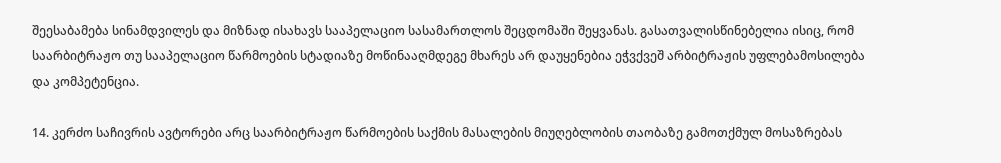შეესაბამება სინამდვილეს და მიზნად ისახავს სააპელაციო სასამართლოს შეცდომაში შეყვანას. გასათვალისწინებელია ისიც, რომ საარბიტრაჟო თუ სააპელაციო წარმოების სტადიაზე მოწინააღმდეგე მხარეს არ დაუყენებია ეჭვქვეშ არბიტრაჟის უფლებამოსილება და კომპეტენცია.

14. კერძო საჩივრის ავტორები არც საარბიტრაჟო წარმოების საქმის მასალების მიუღებლობის თაობაზე გამოთქმულ მოსაზრებას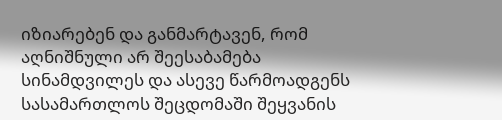იზიარებენ და განმარტავენ, რომ აღნიშნული არ შეესაბამება სინამდვილეს და ასევე წარმოადგენს სასამართლოს შეცდომაში შეყვანის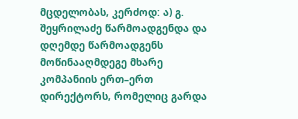მცდელობას, კერძოდ: ა) გ. შეყრილაძე წარმოადგენდა და დღემდე წარმოადგენს მოწინააღმდეგე მხარე კომპანიის ერთ–ერთ დირექტორს, რომელიც გარდა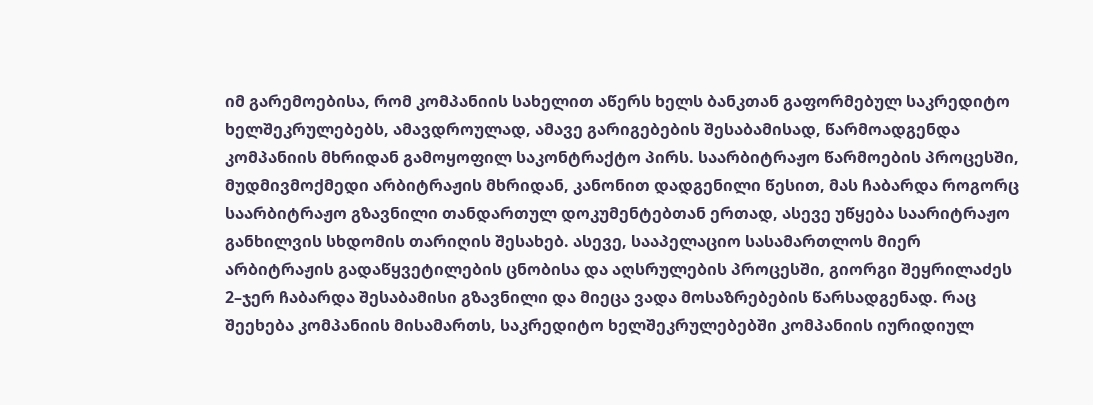იმ გარემოებისა, რომ კომპანიის სახელით აწერს ხელს ბანკთან გაფორმებულ საკრედიტო ხელშეკრულებებს, ამავდროულად, ამავე გარიგებების შესაბამისად, წარმოადგენდა კომპანიის მხრიდან გამოყოფილ საკონტრაქტო პირს. საარბიტრაჟო წარმოების პროცესში, მუდმივმოქმედი არბიტრაჟის მხრიდან, კანონით დადგენილი წესით, მას ჩაბარდა როგორც საარბიტრაჟო გზავნილი თანდართულ დოკუმენტებთან ერთად, ასევე უწყება საარიტრაჟო განხილვის სხდომის თარიღის შესახებ. ასევე, სააპელაციო სასამართლოს მიერ არბიტრაჟის გადაწყვეტილების ცნობისა და აღსრულების პროცესში, გიორგი შეყრილაძეს 2–ჯერ ჩაბარდა შესაბამისი გზავნილი და მიეცა ვადა მოსაზრებების წარსადგენად. რაც შეეხება კომპანიის მისამართს, საკრედიტო ხელშეკრულებებში კომპანიის იურიდიულ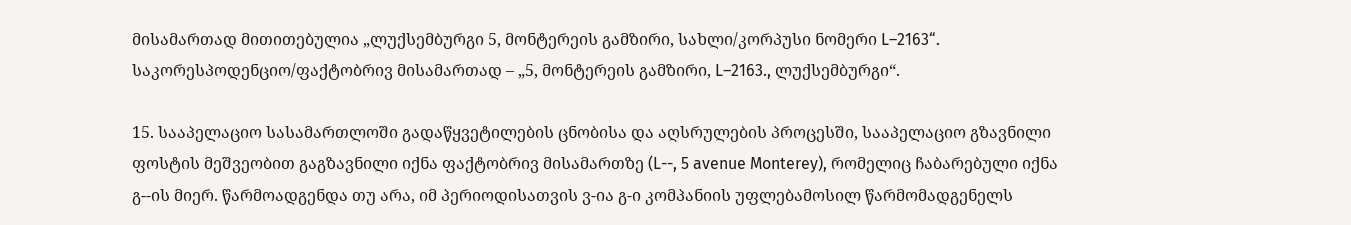მისამართად მითითებულია „ლუქსემბურგი 5, მონტერეის გამზირი, სახლი/კორპუსი ნომერი L–2163“. საკორესპოდენციო/ფაქტობრივ მისამართად – „5, მონტერეის გამზირი, L–2163., ლუქსემბურგი“.

15. სააპელაციო სასამართლოში გადაწყვეტილების ცნობისა და აღსრულების პროცესში, სააპელაციო გზავნილი ფოსტის მეშვეობით გაგზავნილი იქნა ფაქტობრივ მისამართზე (L--, 5 avenue Monterey), რომელიც ჩაბარებული იქნა გ--ის მიერ. წარმოადგენდა თუ არა, იმ პერიოდისათვის ვ-ია გ-ი კომპანიის უფლებამოსილ წარმომადგენელს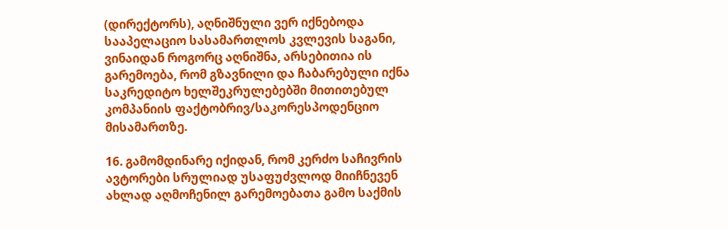(დირექტორს), აღნიშნული ვერ იქნებოდა სააპელაციო სასამართლოს კვლევის საგანი, ვინაიდან როგორც აღნიშნა, არსებითია ის გარემოება, რომ გზავნილი და ჩაბარებული იქნა საკრედიტო ხელშეკრულებებში მითითებულ კომპანიის ფაქტობრივ/საკორესპოდენციო მისამართზე.

16. გამომდინარე იქიდან, რომ კერძო საჩივრის ავტორები სრულიად უსაფუძვლოდ მიიჩნევენ ახლად აღმოჩენილ გარემოებათა გამო საქმის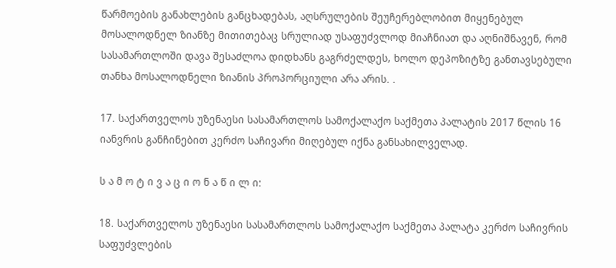წარმოების განახლების განცხადებას, აღსრულების შეუჩერებლობით მიყენებულ მოსალოდნელ ზიანზე მითითებაც სრულიად უსაფუძვლოდ მიაჩნიათ და აღნიშნავენ, რომ სასამართლოში დავა შესაძლოა დიდხანს გაგრძელდეს, ხოლო დეპოზიტზე განთავსებული თანხა მოსალოდნელი ზიანის პროპორციული არა არის. .

17. საქართველოს უზენაესი სასამართლოს სამოქალაქო საქმეთა პალატის 2017 წლის 16 იანვრის განჩინებით კერძო საჩივარი მიღებულ იქნა განსახილველად.

ს ა მ ო ტ ი ვ ა ც ი ო ნ ა წ ი ლ ი:

18. საქართველოს უზენაესი სასამართლოს სამოქალაქო საქმეთა პალატა კერძო საჩივრის საფუძვლების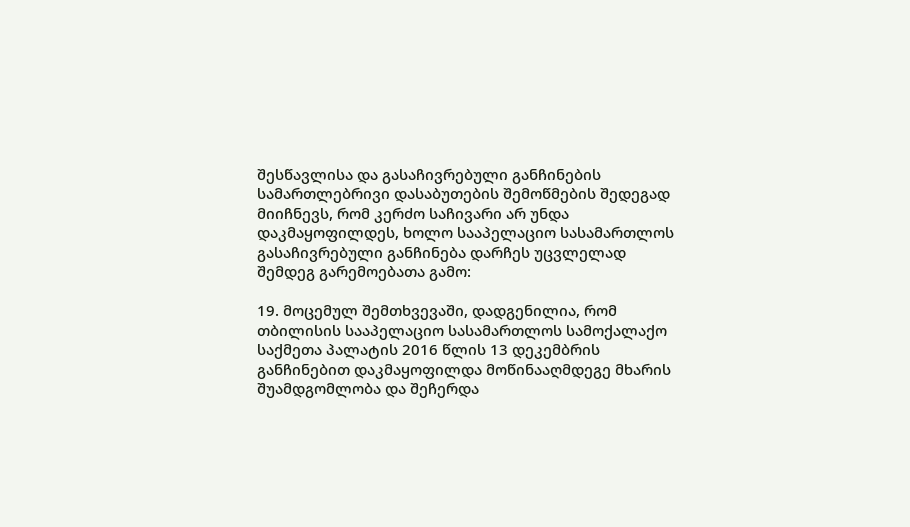შესწავლისა და გასაჩივრებული განჩინების სამართლებრივი დასაბუთების შემოწმების შედეგად მიიჩნევს, რომ კერძო საჩივარი არ უნდა დაკმაყოფილდეს, ხოლო სააპელაციო სასამართლოს გასაჩივრებული განჩინება დარჩეს უცვლელად შემდეგ გარემოებათა გამო:

19. მოცემულ შემთხვევაში, დადგენილია, რომ თბილისის სააპელაციო სასამართლოს სამოქალაქო საქმეთა პალატის 2016 წლის 13 დეკემბრის განჩინებით დაკმაყოფილდა მოწინააღმდეგე მხარის შუამდგომლობა და შეჩერდა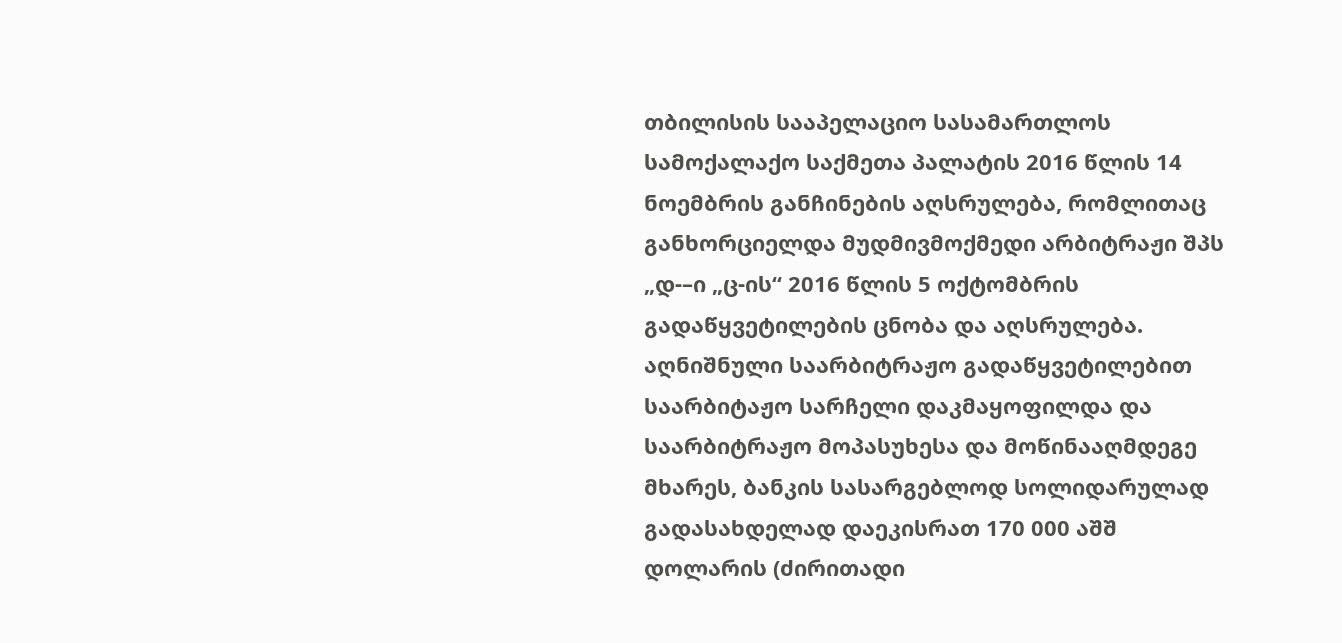თბილისის სააპელაციო სასამართლოს სამოქალაქო საქმეთა პალატის 2016 წლის 14 ნოემბრის განჩინების აღსრულება, რომლითაც განხორციელდა მუდმივმოქმედი არბიტრაჟი შპს „დ-–ი „ც-ის“ 2016 წლის 5 ოქტომბრის გადაწყვეტილების ცნობა და აღსრულება. აღნიშნული საარბიტრაჟო გადაწყვეტილებით საარბიტაჟო სარჩელი დაკმაყოფილდა და საარბიტრაჟო მოპასუხესა და მოწინააღმდეგე მხარეს, ბანკის სასარგებლოდ სოლიდარულად გადასახდელად დაეკისრათ 170 000 აშშ დოლარის (ძირითადი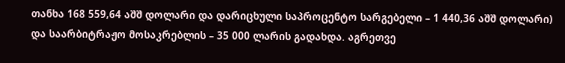თანხა 168 559,64 აშშ დოლარი და დარიცხული საპროცენტო სარგებელი – 1 440,36 აშშ დოლარი) და საარბიტრაჟო მოსაკრებლის – 35 000 ლარის გადახდა. აგრეთვე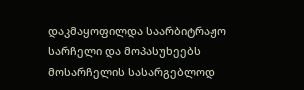დაკმაყოფილდა საარბიტრაჟო სარჩელი და მოპასუხეებს მოსარჩელის სასარგებლოდ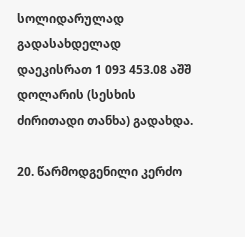სოლიდარულად გადასახდელად დაეკისრათ 1 093 453.08 აშშ დოლარის (სესხის ძირითადი თანხა) გადახდა.

20. წარმოდგენილი კერძო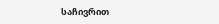საჩივრით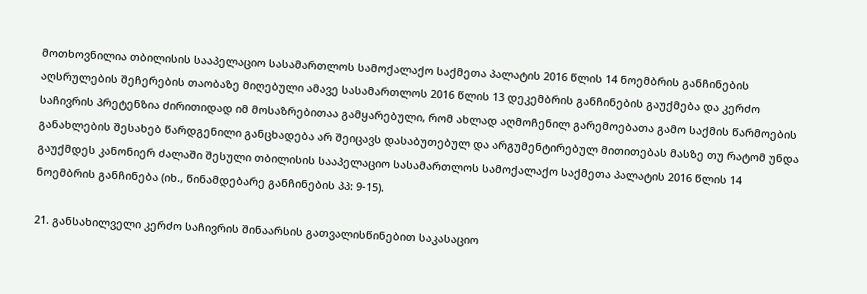მოთხოვნილია თბილისის სააპელაციო სასამართლოს სამოქალაქო საქმეთა პალატის 2016 წლის 14 ნოემბრის განჩინების აღსრულების შეჩერების თაობაზე მიღებული ამავე სასამართლოს 2016 წლის 13 დეკემბრის განჩინების გაუქმება და კერძო საჩივრის პრეტენზია ძირითიდად იმ მოსაზრებითაა გამყარებული, რომ ახლად აღმოჩენილ გარემოებათა გამო საქმის წარმოების განახლების შესახებ წარდგენილი განცხადება არ შეიცავს დასაბუთებულ და არგუმენტირებულ მითითებას მასზე თუ რატომ უნდა გაუქმდეს კანონიერ ძალაში შესული თბილისის სააპელაციო სასამართლოს სამოქალაქო საქმეთა პალატის 2016 წლის 14 ნოემბრის განჩინება (იხ., წინამდებარე განჩინების პპ: 9-15).

21. განსახილველი კერძო საჩივრის შინაარსის გათვალისწინებით საკასაციო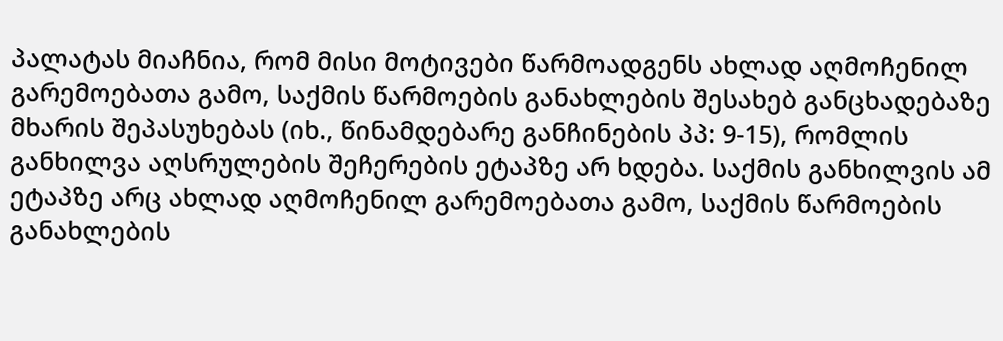პალატას მიაჩნია, რომ მისი მოტივები წარმოადგენს ახლად აღმოჩენილ გარემოებათა გამო, საქმის წარმოების განახლების შესახებ განცხადებაზე მხარის შეპასუხებას (იხ., წინამდებარე განჩინების პპ: 9-15), რომლის განხილვა აღსრულების შეჩერების ეტაპზე არ ხდება. საქმის განხილვის ამ ეტაპზე არც ახლად აღმოჩენილ გარემოებათა გამო, საქმის წარმოების განახლების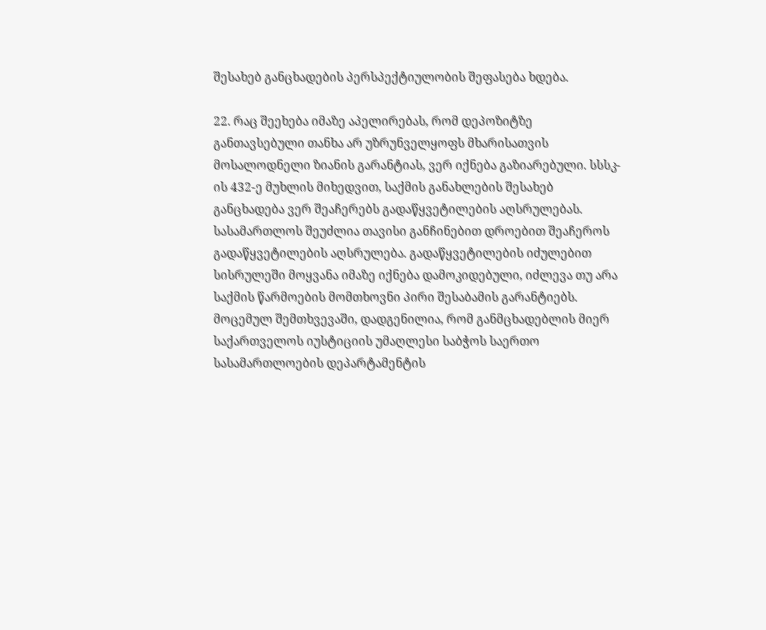შესახებ განცხადების პერსპექტიულობის შეფასება ხდება.

22. რაც შეეხება იმაზე აპელირებას, რომ დეპოზიტზე განთავსებული თანხა არ უზრუნველყოფს მხარისათვის მოსალოდნელი ზიანის გარანტიას, ვერ იქნება გაზიარებული. სსსკ-ის 432-ე მუხლის მიხედვით, საქმის განახლების შესახებ განცხადება ვერ შეაჩერებს გადაწყვეტილების აღსრულებას. სასამართლოს შეუძლია თავისი განჩინებით დროებით შეაჩეროს გადაწყვეტილების აღსრულება. გადაწყვეტილების იძულებით სისრულეში მოყვანა იმაზე იქნება დამოკიდებული, იძლევა თუ არა საქმის წარმოების მომთხოვნი პირი შესაბამის გარანტიებს. მოცემულ შემთხვევაში, დადგენილია, რომ განმცხადებლის მიერ საქართველოს იუსტიციის უმაღლესი საბჭოს საერთო სასამართლოების დეპარტამენტის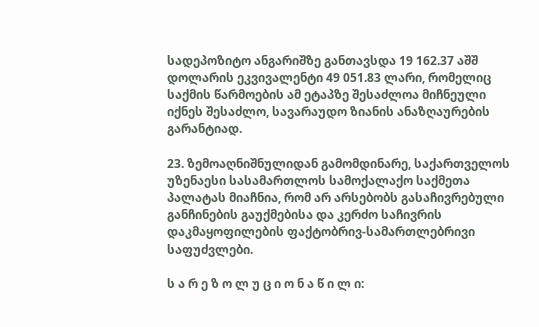სადეპოზიტო ანგარიშზე განთავსდა 19 162.37 აშშ დოლარის ეკვივალენტი 49 051.83 ლარი, რომელიც საქმის წარმოების ამ ეტაპზე შესაძლოა მიჩნეული იქნეს შესაძლო, სავარაუდო ზიანის ანაზღაურების გარანტიად.

23. ზემოაღნიშნულიდან გამომდინარე, საქართველოს უზენაესი სასამართლოს სამოქალაქო საქმეთა პალატას მიაჩნია, რომ არ არსებობს გასაჩივრებული განჩინების გაუქმებისა და კერძო საჩივრის დაკმაყოფილების ფაქტობრივ-სამართლებრივი საფუძვლები.

ს ა რ ე ზ ო ლ უ ც ი ო ნ ა წ ი ლ ი: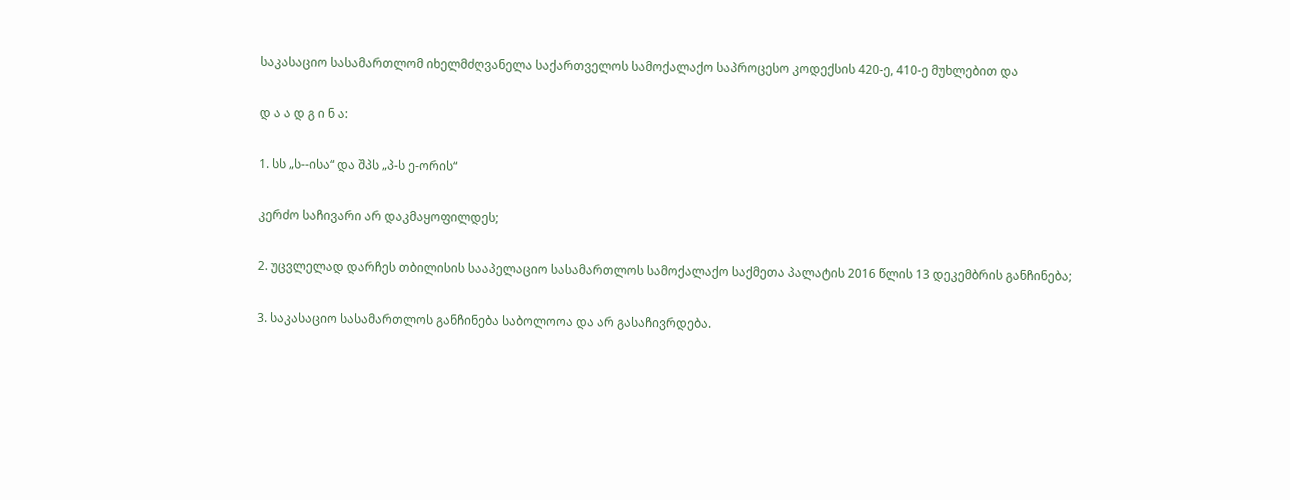საკასაციო სასამართლომ იხელმძღვანელა საქართველოს სამოქალაქო საპროცესო კოდექსის 420-ე, 410-ე მუხლებით და

დ ა ა დ გ ი ნ ა:

1. სს „ს--ისა“ და შპს „პ-ს ე-ორის“

კერძო საჩივარი არ დაკმაყოფილდეს;

2. უცვლელად დარჩეს თბილისის სააპელაციო სასამართლოს სამოქალაქო საქმეთა პალატის 2016 წლის 13 დეკემბრის განჩინება;

3. საკასაციო სასამართლოს განჩინება საბოლოოა და არ გასაჩივრდება.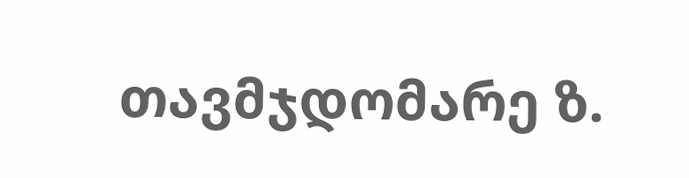თავმჯდომარე ზ.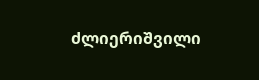ძლიერიშვილი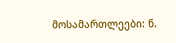მოსამართლეები: ნ.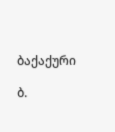ბაქაქური

ბ.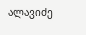ალავიძე